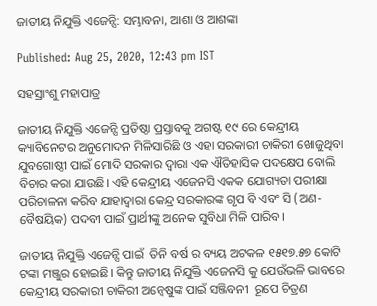ଜାତୀୟ ନିଯୁକ୍ତି ଏଜେନ୍ସି: ସମ୍ଭାବନା, ଆଶା ଓ ଆଶଙ୍କା

Published: Aug 25, 2020, 12:43 pm IST

ସହସ୍ରାଂଶୁ ମହାପାତ୍ର

ଜାତୀୟ ନିଯୁକ୍ତି ଏଜେନ୍ସି ପ୍ରତିଷ୍ଠା ପ୍ରସ୍ତାବକୁ ଅଗଷ୍ଟ ୧୯ ରେ କେନ୍ଦ୍ରୀୟ କ୍ୟାବିନେଟର ଅନୁମୋଦନ ମିଳିସାରିଛି ଓ ଏହା ସରକାରୀ ଚାକିରୀ ଖୋଜୁଥିବା ଯୁବଗୋଷ୍ଠୀ ପାଇଁ ମୋଦି ସରକାର ଦ୍ୱାରା ଏକ ଐତିହାସିକ ପଦକ୍ଷେପ ବୋଲି ବିଚାର କରା ଯାଉଛି। ଏହି କେନ୍ଦ୍ରୀୟ ଏଜେନସି ଏକକ ଯୋଗ୍ୟତା ପରୀକ୍ଷା ପରିଚାଳନା କରିବ ଯାହାଦ୍ୱାରା କେନ୍ଦ୍ର ସରକାରଙ୍କ ଗୃପ ବି ଏବଂ ସି (ଅଣ-ବୈଷୟିକ) ପଦବୀ ପାଇଁ ପ୍ରାର୍ଥୀଙ୍କୁ ଅନେକ ସୁବିଧା ମିଳି ପାରିବ।

ଜାତୀୟ ନିଯୁକ୍ତି ଏଜେନ୍ସି ପାଇଁ  ତିନି ବର୍ଷ ର ବ୍ୟୟ ଅଟକଳ ୧୫୧୭.୫୭ କୋଟି ଟଙ୍କା ମଞ୍ଜୁର ହୋଇଛି। କିନ୍ତୁ ଜାତୀୟ ନିଯୁକ୍ତି ଏଜେନସି କୁ ଯେଉଁଭଳି ଭାବରେ କେନ୍ଦ୍ରୀୟ ସରକାରୀ ଚାକିରୀ ଅନ୍ଵେଷୁଙ୍କ ପାଇଁ ସଞ୍ଜିବନୀ  ରୂପେ ଚିତ୍ରଣ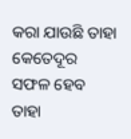କରା ଯାଉଛି ତାହା କେତେଦୂର ସଫଳ ହେବ ତାହା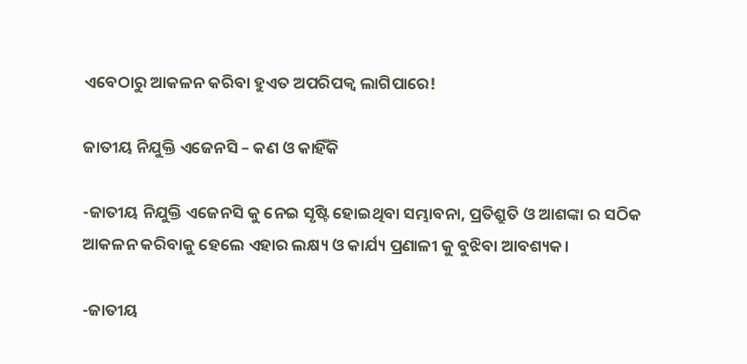ଏବେଠାରୁ ଆକଳନ କରିବା ହୁଏତ ଅପରିପକ୍ଵ ଲାଗିପାରେ!

ଜାତୀୟ ନିଯୁକ୍ତି ଏଜେନସି – କଣ ଓ କାହିଁକି

-ଜାତୀୟ ନିଯୁକ୍ତି ଏଜେନସି କୁ ନେଇ ସୃଷ୍ଟି ହୋଇଥିବା ସମ୍ଭାବନା, ପ୍ରତିଶ୍ରୁତି ଓ ଆଶଙ୍କା ର ସଠିକ ଆକଳନ କରିବାକୁ ହେଲେ ଏହାର ଲକ୍ଷ୍ୟ ଓ କାର୍ଯ୍ୟ ପ୍ରଣାଳୀ କୁ ବୁଝିବା ଆବଶ୍ୟକ।

-ଜାତୀୟ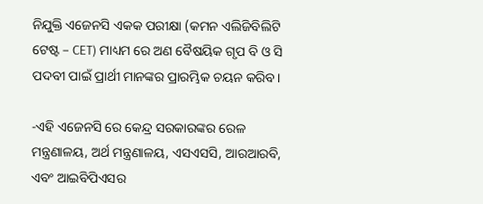ନିଯୁକ୍ତି ଏଜେନସି ଏକକ ପରୀକ୍ଷା (କମନ ଏଲିଜିବିଲିଟି ଟେଷ୍ଟ – CET) ମାଧ୍ୟମ ରେ ଅଣ ବୈଷୟିକ ଗୃପ ବି ଓ ସି ପଦବୀ ପାଇଁ ପ୍ରାର୍ଥୀ ମାନଙ୍କର ପ୍ରାରମ୍ଭିକ ଚୟନ କରିବ।

-ଏହି ଏଜେନସି ରେ କେନ୍ଦ୍ର ସରକାରଙ୍କର ରେଳ ମନ୍ତ୍ରଣାଳୟ, ଅର୍ଥ ମନ୍ତ୍ରଣାଳୟ, ଏସଏସସି, ଆରଆରବି, ଏବଂ ଆଇବିପିଏସର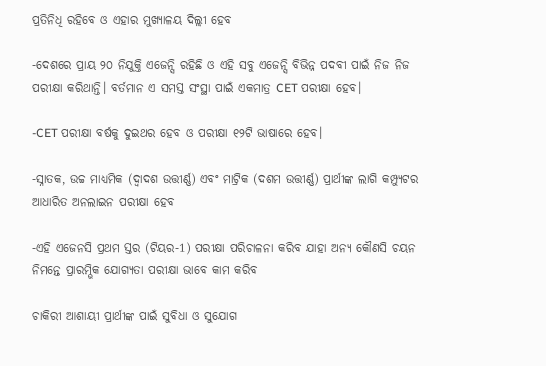ପ୍ରତିନିଧି ରହିବେ ଓ ଏହାର ମୁଖ୍ୟାଳୟ ଦିଲ୍ଲୀ ହେବ

-ଦେଶରେ ପ୍ରାୟ ୨୦ ନିଯୁକ୍ତି ଏଜେନ୍ସି ରହିଛି ଓ ଏହି ସବୁ ଏଜେନ୍ସି ବିଭିନ୍ନ ପଦବୀ ପାଇଁ ନିଜ ନିଜ ପରୀକ୍ଷା କରିଥାନ୍ତି। ବର୍ତମାନ ଏ ସମସ୍ତ ସଂସ୍ଥା ପାଇଁ ଏକମାତ୍ର CET ପରୀକ୍ଷା ହେବ।

-CET ପରୀକ୍ଷା ବର୍ଷକୁ ଦୁଇଥର ହେବ ଓ ପରୀକ୍ଷା ୧୨ଟି ଭାଷାରେ ହେବ।

-ସ୍ନାତକ, ଉଚ୍ଚ ମାଧ୍ୟମିକ (ଦ୍ଵାଦଶ ଉତ୍ତୀର୍ଣ୍ଣ) ଏବଂ ମାଟ୍ରିକ (ଦଶମ ଉତ୍ତୀର୍ଣ୍ଣ) ପ୍ରାର୍ଥୀଙ୍କ ଲାଗି କମ୍ପ୍ୟୁଟର ଆଧାରିତ ଅନଲାଇନ ପରୀକ୍ଷା ହେବ

-ଏହି ଏଜେନସି ପ୍ରଥମ ସ୍ତର (ଟିୟର-1) ପରୀକ୍ଷା ପରିଚାଳନା କରିବ ଯାହା ଅନ୍ୟ କୌଣସି ଚୟନ ନିମନ୍ତେ ପ୍ରାରମ୍ଭିକ ଯୋଗ୍ୟତା ପରୀକ୍ଷା ଭାବେ କାମ କରିବ

ଚାକିରୀ ଆଶାୟୀ ପ୍ରାର୍ଥୀଙ୍କ ପାଇଁ ସୁବିଧା ଓ ସୁଯୋଗ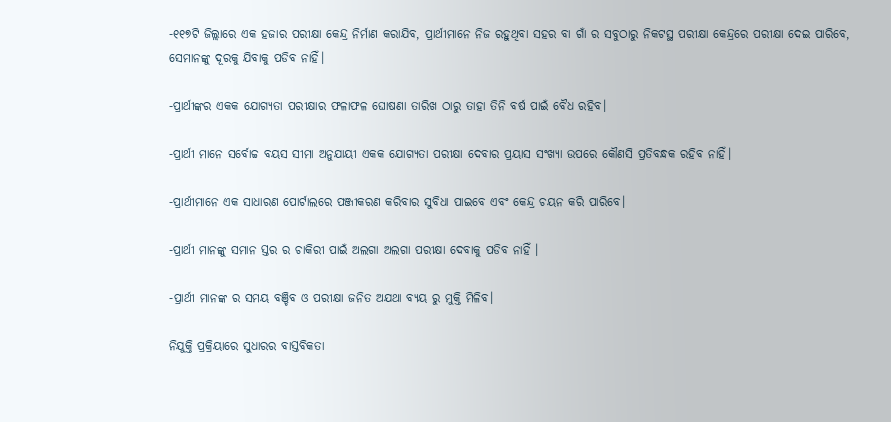-୧୧୭ଟି ଜିଲ୍ଲାରେ ଏକ ହଜାର ପରୀକ୍ଷା କେନ୍ଦ୍ର ନିର୍ମାଣ କରାଯିବ, ପ୍ରାର୍ଥୀମାନେ ନିଜ ରହୁଥିବା ସହର ବା ଗାଁ ର ସବୁଠାରୁ ନିକଟସ୍ଥ ପରୀକ୍ଷା କେନ୍ଦ୍ରରେ ପରୀକ୍ଷା ଦେଇ ପାରିବେ, ସେମାନଙ୍କୁ ଦୂରକୁ ଯିବାକୁ ପଡିବ ନାହିଁ।

-ପ୍ରାର୍ଥୀଙ୍କର ଏକକ ଯୋଗ୍ୟତା ପରୀକ୍ଷାର ଫଳାଫଳ ଘୋଷଣା ତାରିଖ ଠାରୁ ତାହା ତିନି ବର୍ଷ ପାଇଁ ବୈଧ ରହିବ।

-ପ୍ରାର୍ଥୀ ମାନେ ସର୍ବୋଚ୍ଚ ବୟସ ସୀମା ଅନୁଯାୟୀ ଏକକ ଯୋଗ୍ୟତା ପରୀକ୍ଷା ଦେବାର ପ୍ରୟାସ ସଂଖ୍ୟା ଉପରେ କୌଣସି ପ୍ରତିବନ୍ଧକ ରହିବ ନାହିଁ।

-ପ୍ରାର୍ଥୀମାନେ ଏକ ସାଧାରଣ ପୋର୍ଟାଲରେ ପଞ୍ଜୀକରଣ କରିବାର ସୁବିଧା ପାଇବେ ଏବଂ କେନ୍ଦ୍ର ଚୟନ କରି ପାରିବେ।

-ପ୍ରାର୍ଥୀ ମାନଙ୍କୁ ସମାନ ସ୍ତର ର ଚାକିରୀ ପାଇଁ ଅଲଗା ଅଲଗା ପରୀକ୍ଷା ଦେବାକୁ ପଡିବ ନାହିଁ ।

-ପ୍ରାର୍ଥୀ ମାନଙ୍କ ର ସମୟ ବଞ୍ଚିବ ଓ ପରୀକ୍ଷା ଜନିତ ଅଯଥା ବ୍ୟୟ ରୁ ମୁକ୍ତି ମିଳିବ।

ନିଯୁକ୍ତି ପ୍ରକ୍ରିୟାରେ ସୁଧାରର ବାସ୍ତବିକତା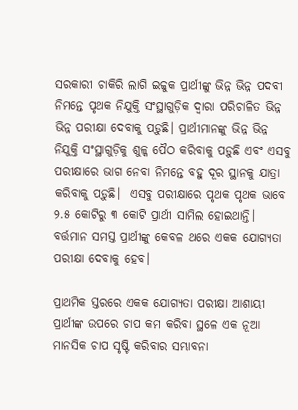ସରକାରୀ ଚାକିରି ଲାଗି ଇଚ୍ଚୁକ ପ୍ରାର୍ଥୀଙ୍କୁ ଭିନ୍ନ ଭିନ୍ନ ପଦବୀ ନିମନ୍ତେ ପୃଥକ ନିଯୁକ୍ତି ସଂସ୍ଥାଗୁଡ଼ିକ ଦ୍ଵାରା ପରିଚାଳିତ ଭିନ୍ନ ଭିନ୍ନ ପରୀକ୍ଷା ଦେବାକୁ ପଡ଼ୁଛି। ପ୍ରାର୍ଥୀମାନଙ୍କୁ ଭିନ୍ନ ଭିନ୍ନ ନିଯୁକ୍ତି ସଂସ୍ଥାଗୁଡ଼ିକୁ ଶୁଳ୍କ ପୈଠ କରିବାକୁ ପଡ଼ୁଛି ଏବଂ ଏସବୁ ପରୀକ୍ଷାରେ ଭାଗ ନେବା ନିମନ୍ତେ ବହୁ ଦୂର ସ୍ଥାନକୁ ଯାତ୍ରା କରିବାକୁ ପଡ଼ୁଛି।  ଏସବୁ ପରୀକ୍ଷାରେ ପୃଥକ ପୃଥକ ଭାବେ ୨.୫ କୋଟିରୁ ୩ କୋଟି ପ୍ରାର୍ଥୀ ସାମିଲ ହୋଇଥାନ୍ତି। ବର୍ତ୍ତମାନ ସମସ୍ତ ପ୍ରାର୍ଥୀଙ୍କୁ କେବଳ ଥରେ ଏକକ ଯୋଗ୍ୟତା ପରୀକ୍ଷା ଦେବାକୁ ହେବ।

ପ୍ରାଥମିକ ସ୍ତରରେ ଏକକ ଯୋଗ୍ୟତା ପରୀକ୍ଷା ଆଶାୟୀ ପ୍ରାର୍ଥୀଙ୍କ ଉପରେ ଚାପ କମ କରିବା ସ୍ଥଳେ ଏକ ନୂଆ ମାନସିକ ଚାପ ସୃଷ୍ଟି କରିବାର ସମ୍ଭାବନା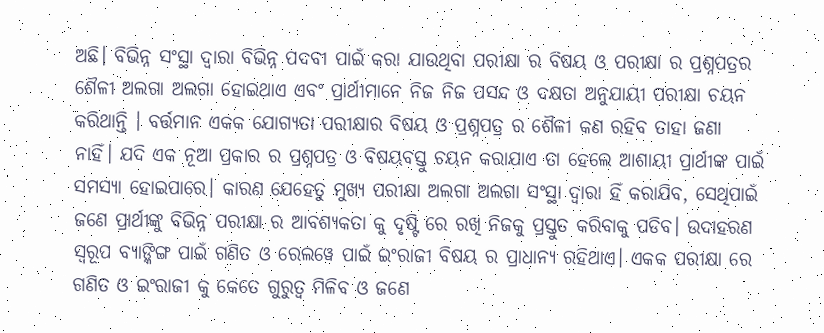ଅଛି। ବିଭିନ୍ନ ସଂସ୍ଥା ଦ୍ୱାରା ବିଭିନ୍ନ ପଦବୀ ପାଇଁ କରା ଯାଉଥିବା ପରୀକ୍ଷା ର ବିଷୟ ଓ ପରୀକ୍ଷା ର ପ୍ରଶ୍ନପତ୍ରର ଶୈଳୀ ଅଲଗା ଅଲଗା ହୋଇଥାଏ ଏବଂ ପ୍ରାର୍ଥୀମାନେ ନିଜ ନିଜ ପସନ୍ଦ ଓ ଦକ୍ଷତା ଅନୁଯାୟୀ ପରୀକ୍ଷା ଚୟନ କରିଥାନ୍ତି । ବର୍ତ୍ତମାନ ଏକକ ଯୋଗ୍ୟତା ପରୀକ୍ଷାର ବିଷୟ ଓ ପ୍ରଶ୍ନପତ୍ର ର ଶୈଳୀ କଣ ରହିବ ତାହା ଜଣା ନାହିଁ। ଯଦି ଏକ ନୂଆ ପ୍ରକାର ର ପ୍ରଶ୍ନପତ୍ର ଓ ବିଷୟବସ୍ତୁ ଚୟନ କରାଯାଏ ତା ହେଲେ ଆଶାୟୀ ପ୍ରାର୍ଥୀଙ୍କ ପାଇଁ ସମସ୍ୟା ହୋଇପାରେ। କାରଣ ଯେହେତୁ ମୁଖ୍ୟ ପରୀକ୍ଷା ଅଲଗା ଅଲଗା ସଂସ୍ଥା ଦ୍ୱାରା ହିଁ କରାଯିବ, ସେଥିପାଇଁ ଜଣେ ପ୍ରାର୍ଥୀଙ୍କୁ ବିଭିନ୍ନ ପରୀକ୍ଷା ର ଆବଶ୍ୟକତା କୁ ଦୃଷ୍ଟି ରେ ରଖି ନିଜକୁ ପ୍ରସ୍ତୁତ କରିବାକୁ ପଡିବ। ଉଦାହରଣ ସ୍ୱରୂପ ବ୍ୟାଙ୍କିଙ୍ଗ ପାଇଁ ଗଣିତ ଓ ରେଲୱେ ପାଇଁ ଇଂରାଜୀ ବିଷୟ ର ପ୍ରାଧାନ୍ୟ ରହିଥାଏ। ଏକକ ପରୀକ୍ଷା ରେ ଗଣିତ ଓ ଇଂରାଜୀ କୁ କେତେ ଗୁରୁତ୍ୱ ମିଳିବ ଓ ଜଣେ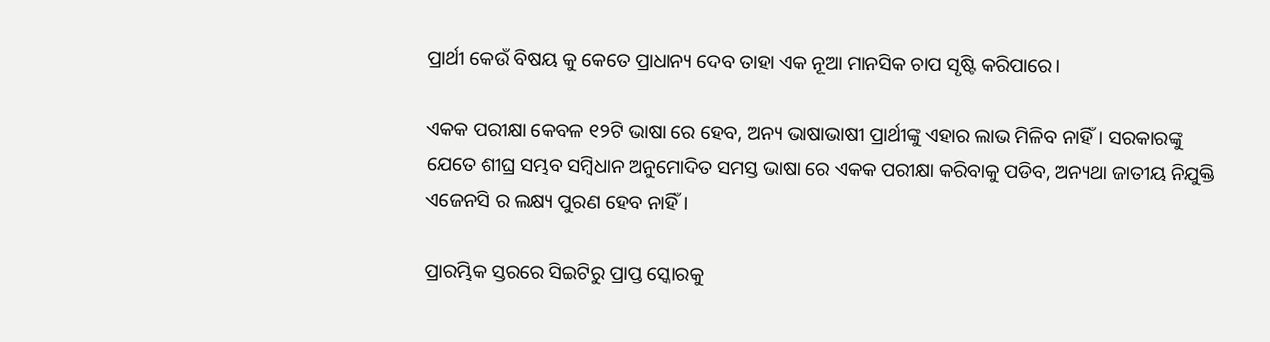ପ୍ରାର୍ଥୀ କେଉଁ ବିଷୟ କୁ କେତେ ପ୍ରାଧାନ୍ୟ ଦେବ ତାହା ଏକ ନୂଆ ମାନସିକ ଚାପ ସୃଷ୍ଟି କରିପାରେ।

ଏକକ ପରୀକ୍ଷା କେବଳ ୧୨ଟି ଭାଷା ରେ ହେବ, ଅନ୍ୟ ଭାଷାଭାଷୀ ପ୍ରାର୍ଥୀଙ୍କୁ ଏହାର ଲାଭ ମିଳିବ ନାହିଁ। ସରକାରଙ୍କୁ ଯେତେ ଶୀଘ୍ର ସମ୍ଭବ ସମ୍ବିଧାନ ଅନୁମୋଦିତ ସମସ୍ତ ଭାଷା ରେ ଏକକ ପରୀକ୍ଷା କରିବାକୁ ପଡିବ, ଅନ୍ୟଥା ଜାତୀୟ ନିଯୁକ୍ତି ଏଜେନସି ର ଲକ୍ଷ୍ୟ ପୁରଣ ହେବ ନାହିଁ।

ପ୍ରାରମ୍ଭିକ ସ୍ତରରେ ସିଇଟିରୁ ପ୍ରାପ୍ତ ସ୍କୋରକୁ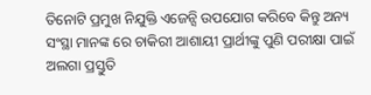ତିନୋଟି ପ୍ରମୁଖ ନିଯୁକ୍ତି ଏଜେନ୍ସି ଉପଯୋଗ କରିବେ କିନ୍ତୁ ଅନ୍ୟ ସଂସ୍ଥା ମାନଙ୍କ ରେ ଚାକିରୀ ଆଶାୟୀ ପ୍ରାର୍ଥୀଙ୍କୁ ପୁଣି ପରୀକ୍ଷା ପାଇଁ ଅଲଗା ପ୍ରସ୍ତୁତି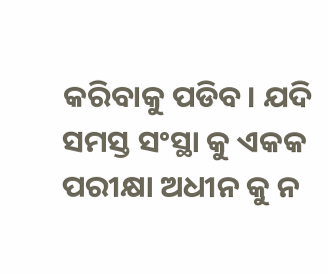କରିବାକୁ ପଡିବ। ଯଦି ସମସ୍ତ ସଂସ୍ଥା କୁ ଏକକ ପରୀକ୍ଷା ଅଧୀନ କୁ ନ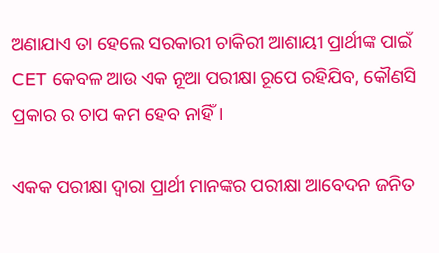ଅଣାଯାଏ ତା ହେଲେ ସରକାରୀ ଚାକିରୀ ଆଶାୟୀ ପ୍ରାର୍ଥୀଙ୍କ ପାଇଁ CET କେବଳ ଆଉ ଏକ ନୂଆ ପରୀକ୍ଷା ରୂପେ ରହିଯିବ, କୌଣସି ପ୍ରକାର ର ଚାପ କମ ହେବ ନାହିଁ।

ଏକକ ପରୀକ୍ଷା ଦ୍ୱାରା ପ୍ରାର୍ଥୀ ମାନଙ୍କର ପରୀକ୍ଷା ଆବେଦନ ଜନିତ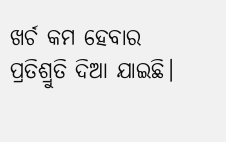ଖର୍ଚ କମ ହେବାର ପ୍ରତିଶ୍ରୁତି ଦିଆ ଯାଇଛି।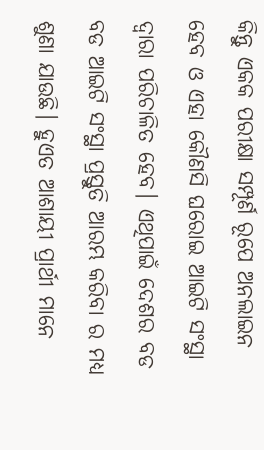କିନ୍ତୁ ଏକକ ପରୀକ୍ଷା ସମ୍ପୂର୍ଣ ରୂପେ ଅନଲାଇନ ହେବ ଓ ଏହା କୌଣସି ଘରୋଇ ଆଇଟି ସଂସ୍ଥା ଦ୍ୱାରା ପରିଚାଳିତ ହେବ। ଏଥିପାଇଁ ଦେଶର ବଡ ବଡ ଆଇଟି ସଂସ୍ଥା ପ୍ରସ୍ତୁତି ଆରମ୍ଭ କରିବା ର ମଧ୍ୟ ଶୁଣା ଯାଉଛି। ହୁଏତ ଆଶାୟୀ ପ୍ରାର୍ଥୀ ମାନେ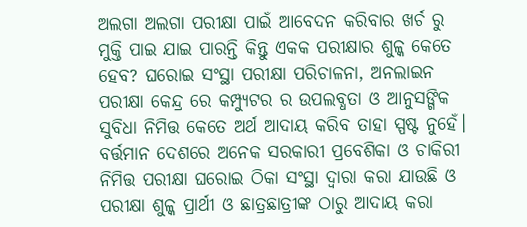ଅଲଗା ଅଲଗା ପରୀକ୍ଷା ପାଇଁ ଆବେଦନ କରିବାର ଖର୍ଚ ରୁ ମୁକ୍ତି ପାଇ ଯାଇ ପାରନ୍ତି କିନ୍ତୁ ଏକକ ପରୀକ୍ଷାର ଶୁଳ୍କ କେତେ ହେବ? ଘରୋଇ ସଂସ୍ଥା ପରୀକ୍ଷା ପରିଚାଳନା, ଅନଲାଇନ ପରୀକ୍ଷା କେନ୍ଦ୍ର ରେ କମ୍ପ୍ୟୁଟର ର ଉପଲବ୍ଧତା ଓ ଆନୁସଙ୍ଗିକ ସୁବିଧା ନିମିତ୍ତ କେତେ ଅର୍ଥ ଆଦାୟ କରିବ ତାହା ସ୍ପଷ୍ଟ ନୁହେଁ। ବର୍ତ୍ତମାନ ଦେଶରେ ଅନେକ ସରକାରୀ ପ୍ରବେଶିକା ଓ ଚାକିରୀ ନିମିତ୍ତ ପରୀକ୍ଷା ଘରୋଇ ଠିକା ସଂସ୍ଥା ଦ୍ୱାରା କରା ଯାଉଛି ଓ ପରୀକ୍ଷା ଶୁଳ୍କ ପ୍ରାର୍ଥୀ ଓ ଛାତ୍ରଛାତ୍ରୀଙ୍କ ଠାରୁ ଆଦାୟ କରା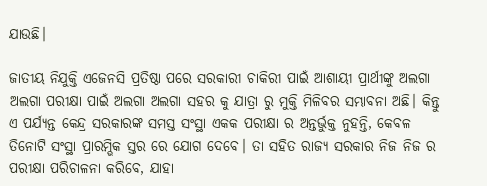ଯାଉଛି।

ଜାତୀୟ ନିଯୁକ୍ତି ଏଜେନସି ପ୍ରତିଷ୍ଠା ପରେ ସରକାରୀ ଚାକିରୀ ପାଇଁ ଆଶାୟୀ ପ୍ରାର୍ଥୀଙ୍କୁ ଅଲଗା ଅଲଗା ପରୀକ୍ଷା ପାଇଁ ଅଲଗା ଅଲଗା ସହର କୁ ଯାତ୍ରା ରୁ ମୁକ୍ତି ମିଳିବର ସମ୍ଭାବନା ଅଛି। କିନ୍ତୁ ଏ ପର୍ଯ୍ୟନ୍ତ କେନ୍ଦ୍ର ସରକାରଙ୍କ ସମସ୍ତ ସଂସ୍ଥା ଏକକ ପରୀକ୍ଷା ର ଅନ୍ତର୍ଭୁକ୍ତ ନୁହନ୍ତି, କେବଳ ତିନୋଟି ସଂସ୍ଥା ପ୍ରାରମ୍ଭିକ ସ୍ତର ରେ ଯୋଗ ଦେବେ। ତା ସହିତ ରାଜ୍ୟ ସରକାର ନିଜ ନିଜ ର ପରୀକ୍ଷା ପରିଚାଳନା କରିବେ, ଯାହା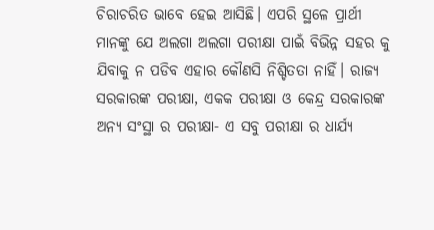ଚିରାଚରିତ ଭାବେ ହେଇ ଆସିଛି। ଏପରି ସ୍ଥଳେ ପ୍ରାର୍ଥୀ ମାନଙ୍କୁ ଯେ ଅଲଗା ଅଲଗା ପରୀକ୍ଷା ପାଇଁ ବିଭିନ୍ନ ସହର କୁ ଯିବାକୁ ନ ପଡିବ ଏହାର କୌଣସି ନିଶ୍ଚିତତା ନାହିଁ। ରାଜ୍ୟ ସରକାରଙ୍କ ପରୀକ୍ଷା, ଏକକ ପରୀକ୍ଷା ଓ କେନ୍ଦ୍ର ସରକାରଙ୍କ ଅନ୍ୟ ସଂସ୍ଥା ର ପରୀକ୍ଷା- ଏ ସବୁ ପରୀକ୍ଷା ର ଧାର୍ଯ୍ୟ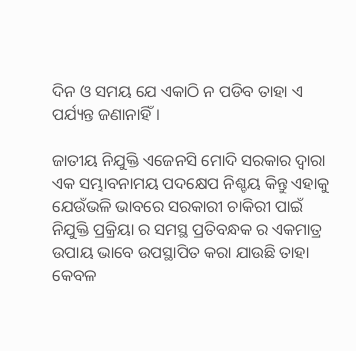ଦିନ ଓ ସମୟ ଯେ ଏକାଠି ନ ପଡିବ ତାହା ଏ ପର୍ଯ୍ୟନ୍ତ ଜଣାନାହିଁ।

ଜାତୀୟ ନିଯୁକ୍ତି ଏଜେନସି ମୋଦି ସରକାର ଦ୍ୱାରା ଏକ ସମ୍ଭାବନାମୟ ପଦକ୍ଷେପ ନିଶ୍ଚୟ କିନ୍ତୁ ଏହାକୁ ଯେଉଁଭଳି ଭାବରେ ସରକାରୀ ଚାକିରୀ ପାଇଁ ନିଯୁକ୍ତି ପ୍ରକ୍ରିୟା ର ସମସ୍ଥ ପ୍ରତିବନ୍ଧକ ର ଏକମାତ୍ର ଉପାୟ ଭାବେ ଉପସ୍ଥାପିତ କରା ଯାଉଛି ତାହା କେବଳ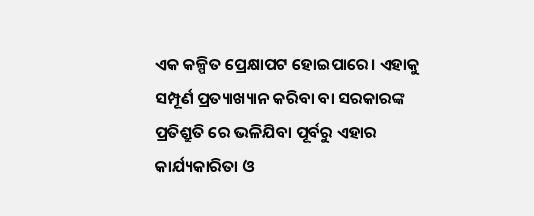ଏକ କଳ୍ପିତ ପ୍ରେକ୍ଷାପଟ ହୋଇପାରେ। ଏହାକୁ ସମ୍ପୂର୍ଣ ପ୍ରତ୍ୟାଖ୍ୟାନ କରିବା ବା ସରକାରଙ୍କ ପ୍ରତିଶ୍ରୁତି ରେ ଭଳିଯିବା ପୂର୍ବରୁ ଏହାର କାର୍ଯ୍ୟକାରିତା ଓ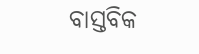ବାସ୍ତବିକ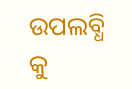ଉପଲବ୍ଧି କୁ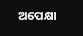ଅପେକ୍ଷା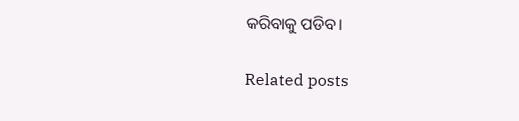କରିବାକୁ ପଡିବ।

Related posts